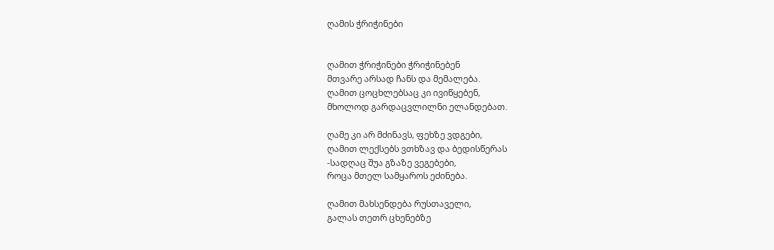ღამის ჭრიჭინები


ღამით ჭრიჭინები ჭრიჭინებენ
მთვარე არსად ჩანს და მემალება.
ღამით ცოცხლებსაც კი ივიწყებენ,
მხოლოდ გარდაცვლილნი ელანდებათ.

ღამე კი არ მძინავს, ფეხზე ვდგები,
ღამით ლექსებს ვთხზავ და ბედისწერას
-სადღაც შუა გზაზე ვეგებები,
როცა მთელ სამყაროს ეძინება.

ღამით მახსენდება რუსთაველი,
გალას თეთრ ცხენებზე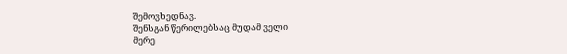შემოვხედნავ.
შენსგან წერილებსაც მუდამ ველი
მერე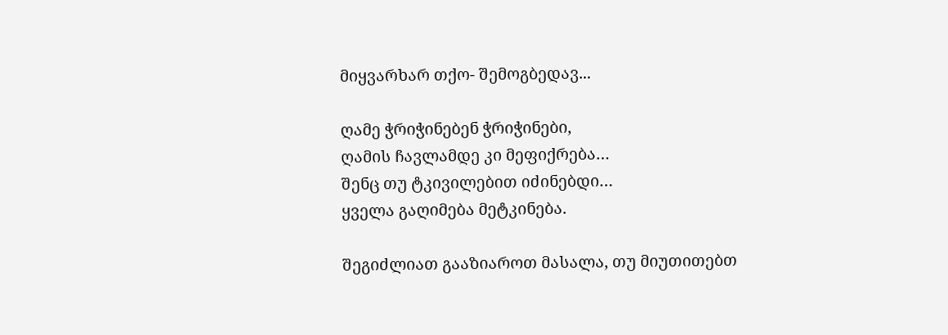მიყვარხარ თქო- შემოგბედავ...

ღამე ჭრიჭინებენ ჭრიჭინები,
ღამის ჩავლამდე კი მეფიქრება…
შენც თუ ტკივილებით იძინებდი…
ყველა გაღიმება მეტკინება.

შეგიძლიათ გააზიაროთ მასალა, თუ მიუთითებთ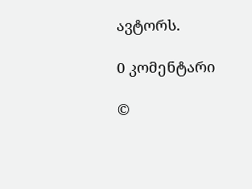ავტორს.

0 კომენტარი

©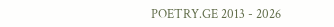POETRY.GE 2013 - 2026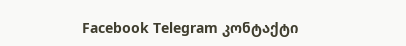Facebook Telegram კონტაქტი